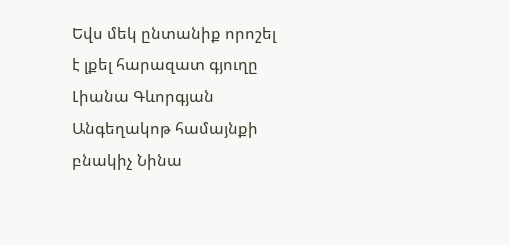Եվս մեկ ընտանիք որոշել է լքել հարազատ գյուղը
Լիանա Գևորգյան
Անգեղակոթ համայնքի բնակիչ Նինա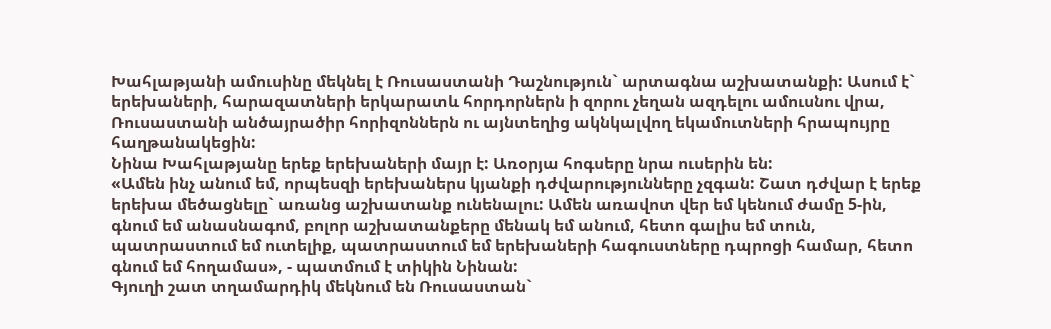Խահլաթյանի ամուսինը մեկնել է Ռուսաստանի Դաշնություն` արտագնա աշխատանքի: Ասում է` երեխաների, հարազատների երկարատև հորդորներն ի զորու չեղան ազդելու ամուսնու վրա, Ռուսաստանի անծայրածիր հորիզոններն ու այնտեղից ակնկալվող եկամուտների հրապույրը հաղթանակեցին:
Նինա Խահլաթյանը երեք երեխաների մայր է: Առօրյա հոգսերը նրա ուսերին են:
«Ամեն ինչ անում եմ, որպեսզի երեխաներս կյանքի դժվարությունները չզգան: Շատ դժվար է երեք երեխա մեծացնելը` առանց աշխատանք ունենալու: Ամեն առավոտ վեր եմ կենում ժամը 5-ին, գնում եմ անասնագոմ, բոլոր աշխատանքերը մենակ եմ անում, հետո գալիս եմ տուն, պատրաստում եմ ուտելիք, պատրաստում եմ երեխաների հագուստները դպրոցի համար, հետո գնում եմ հողամաս», - պատմում է տիկին Նինան:
Գյուղի շատ տղամարդիկ մեկնում են Ռուսաստան`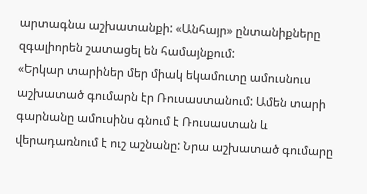արտագնա աշխատանքի: «Անհայր» ընտանիքները զգալիորեն շատացել են համայնքում:
«Երկար տարիներ մեր միակ եկամուտը ամուսնուս աշխատած գումարն էր Ռուսաստանում: Ամեն տարի գարնանը ամուսինս գնում է Ռուսաստան և վերադառնում է ուշ աշնանը: Նրա աշխատած գումարը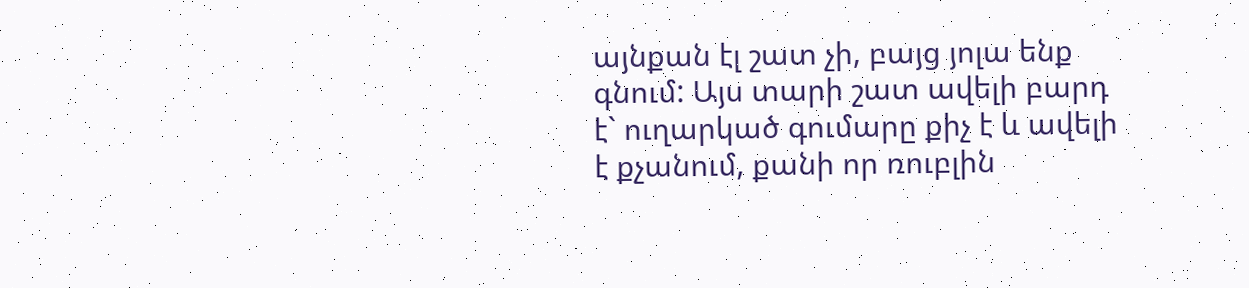այնքան էլ շատ չի, բայց յոլա ենք գնում: Այս տարի շատ ավելի բարդ է` ուղարկած գումարը քիչ է և ավելի է քչանում, քանի որ ռուբլին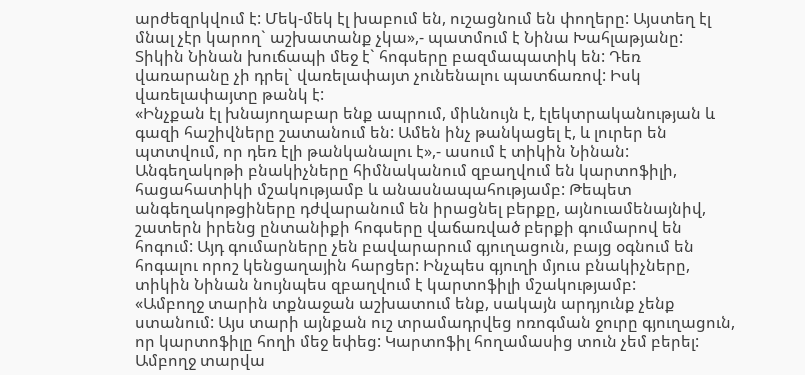արժեզրկվում է: Մեկ-մեկ էլ խաբում են, ուշացնում են փողերը: Այստեղ էլ մնալ չէր կարող` աշխատանք չկա»,- պատմում է Նինա Խահլաթյանը:
Տիկին Նինան խուճապի մեջ է` հոգսերը բազմապատիկ են: Դեռ վառարանը չի դրել` վառելափայտ չունենալու պատճառով: Իսկ վառելափայտը թանկ է:
«Ինչքան էլ խնայողաբար ենք ապրում, միևնույն է, էլեկտրականության և գազի հաշիվները շատանում են: Ամեն ինչ թանկացել է, և լուրեր են պտտվում, որ դեռ էլի թանկանալու է»,- ասում է տիկին Նինան:
Անգեղակոթի բնակիչները հիմնականում զբաղվում են կարտոֆիլի, հացահատիկի մշակությամբ և անասնապահությամբ: Թեպետ անգեղակոթցիները դժվարանում են իրացնել բերքը, այնուամենայնիվ, շատերն իրենց ընտանիքի հոգսերը վաճառված բերքի գումարով են հոգում: Այդ գումարները չեն բավարարում գյուղացուն, բայց օգնում են հոգալու որոշ կենցաղային հարցեր: Ինչպես գյուղի մյուս բնակիչները, տիկին Նինան նույնպես զբաղվում է կարտոֆիլի մշակությամբ:
«Ամբողջ տարին տքնաջան աշխատում ենք, սակայն արդյունք չենք ստանում: Այս տարի այնքան ուշ տրամադրվեց ոռոգման ջուրը գյուղացուն, որ կարտոֆիլը հողի մեջ եփեց: Կարտոֆիլ հողամասից տուն չեմ բերել: Ամբողջ տարվա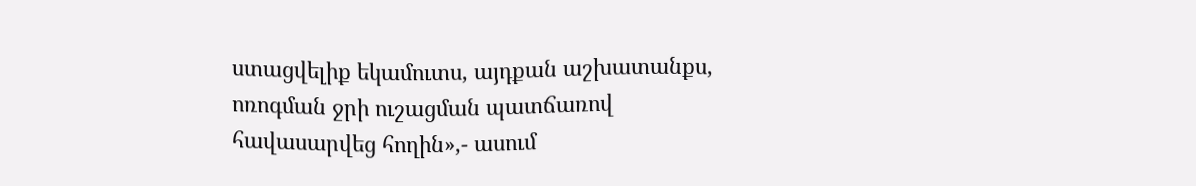ստացվելիք եկամուտս, այդքան աշխատանքս, ոռոգման ջրի ուշացման պատճառով հավասարվեց հողին»,- ասում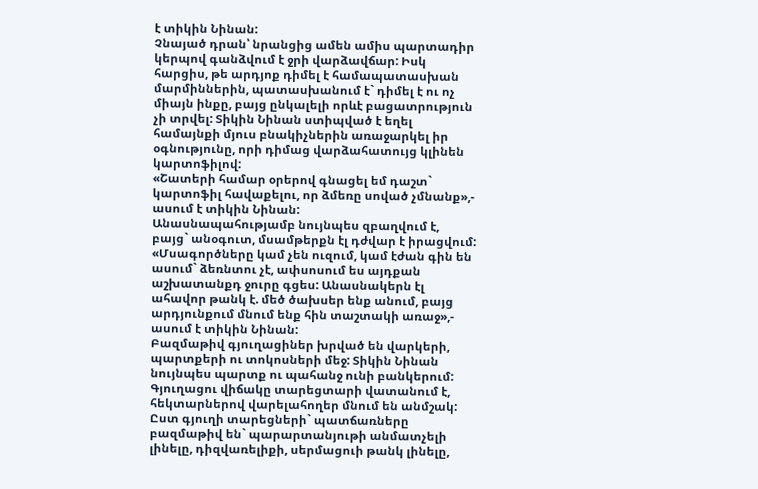է տիկին Նինան:
Չնայած դրան՝ նրանցից ամեն ամիս պարտադիր կերպով գանձվում է ջրի վարձավճար: Իսկ հարցիս, թե արդյոք դիմել է համապատասխան մարմիններին, պատասխանում է` դիմել է ու ոչ միայն ինքը, բայց ընկալելի որևէ բացատրություն չի տրվել: Տիկին Նինան ստիպված է եղել համայնքի մյուս բնակիչներին առաջարկել իր օգնությունը, որի դիմաց վարձահատույց կլինեն կարտոֆիլով:
«Շատերի համար օրերով գնացել եմ դաշտ` կարտոֆիլ հավաքելու, որ ձմեռը սոված չմնանք»,- ասում է տիկին Նինան:
Անասնապահությամբ նույնպես զբաղվում է, բայց` անօգուտ, մսամթերքն էլ դժվար է իրացվում:
«Մսագործները կամ չեն ուզում, կամ էժան գին են ասում` ձեռնտու չէ, ափսոսում ես այդքան աշխատանքդ ջուրը գցես: Անասնակերն էլ ահավոր թանկ է. մեծ ծախսեր ենք անում, բայց արդյունքում մնում ենք հին տաշտակի առաջ»,- ասում է տիկին Նինան:
Բազմաթիվ գյուղացիներ խրված են վարկերի, պարտքերի ու տոկոսների մեջ: Տիկին Նինան նույնպես պարտք ու պահանջ ունի բանկերում:
Գյուղացու վիճակը տարեցտարի վատանում է, հեկտարներով վարելահողեր մնում են անմշակ: Ըստ գյուղի տարեցների` պատճառները բազմաթիվ են` պարարտանյութի անմատչելի լինելը, դիզվառելիքի, սերմացուի թանկ լինելը,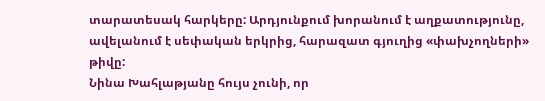տարատեսակ հարկերը: Արդյունքում խորանում է աղքատությունը, ավելանում է սեփական երկրից, հարազատ գյուղից «փախչողների» թիվը:
Նինա Խահլաթյանը հույս չունի, որ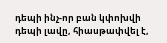դեպի ինչ-որ բան կփոխվի դեպի լավը, հիասթափվել է,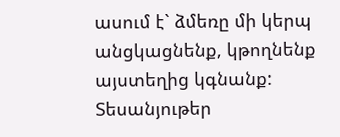ասում է` ձմեռը մի կերպ անցկացնենք, կթողնենք այստեղից կգնանք:
Տեսանյութեր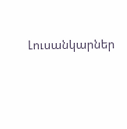Լուսանկարներ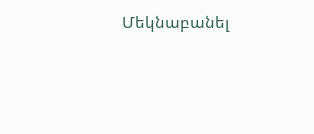Մեկնաբանել